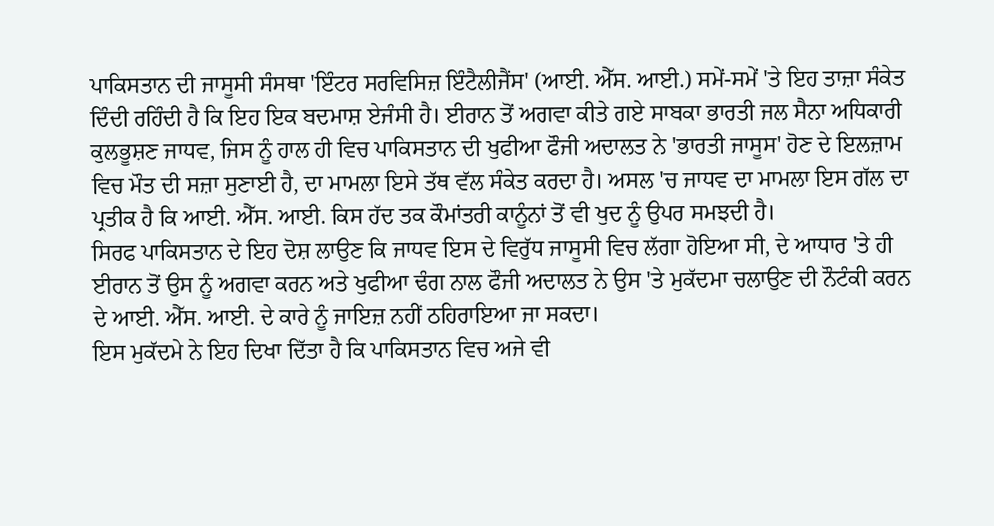ਪਾਕਿਸਤਾਨ ਦੀ ਜਾਸੂਸੀ ਸੰਸਥਾ 'ਇੰਟਰ ਸਰਵਿਸਿਜ਼ ਇੰਟੈਲੀਜੈਂਸ' (ਆਈ. ਐੱਸ. ਆਈ.) ਸਮੇਂ-ਸਮੇਂ 'ਤੇ ਇਹ ਤਾਜ਼ਾ ਸੰਕੇਤ ਦਿੰਦੀ ਰਹਿੰਦੀ ਹੈ ਕਿ ਇਹ ਇਕ ਬਦਮਾਸ਼ ਏਜੰਸੀ ਹੈ। ਈਰਾਨ ਤੋਂ ਅਗਵਾ ਕੀਤੇ ਗਏ ਸਾਬਕਾ ਭਾਰਤੀ ਜਲ ਸੈਨਾ ਅਧਿਕਾਰੀ ਕੁਲਭੂਸ਼ਣ ਜਾਧਵ, ਜਿਸ ਨੂੰ ਹਾਲ ਹੀ ਵਿਚ ਪਾਕਿਸਤਾਨ ਦੀ ਖੁਫੀਆ ਫੌਜੀ ਅਦਾਲਤ ਨੇ 'ਭਾਰਤੀ ਜਾਸੂਸ' ਹੋਣ ਦੇ ਇਲਜ਼ਾਮ ਵਿਚ ਮੌਤ ਦੀ ਸਜ਼ਾ ਸੁਣਾਈ ਹੈ, ਦਾ ਮਾਮਲਾ ਇਸੇ ਤੱਥ ਵੱਲ ਸੰਕੇਤ ਕਰਦਾ ਹੈ। ਅਸਲ 'ਚ ਜਾਧਵ ਦਾ ਮਾਮਲਾ ਇਸ ਗੱਲ ਦਾ ਪ੍ਰਤੀਕ ਹੈ ਕਿ ਆਈ. ਐੱਸ. ਆਈ. ਕਿਸ ਹੱਦ ਤਕ ਕੌਮਾਂਤਰੀ ਕਾਨੂੰਨਾਂ ਤੋਂ ਵੀ ਖੁਦ ਨੂੰ ਉਪਰ ਸਮਝਦੀ ਹੈ।
ਸਿਰਫ ਪਾਕਿਸਤਾਨ ਦੇ ਇਹ ਦੋਸ਼ ਲਾਉਣ ਕਿ ਜਾਧਵ ਇਸ ਦੇ ਵਿਰੁੱਧ ਜਾਸੂਸੀ ਵਿਚ ਲੱਗਾ ਹੋਇਆ ਸੀ, ਦੇ ਆਧਾਰ 'ਤੇ ਹੀ ਈਰਾਨ ਤੋਂ ਉਸ ਨੂੰ ਅਗਵਾ ਕਰਨ ਅਤੇ ਖੁਫੀਆ ਢੰਗ ਨਾਲ ਫੌਜੀ ਅਦਾਲਤ ਨੇ ਉਸ 'ਤੇ ਮੁਕੱਦਮਾ ਚਲਾਉਣ ਦੀ ਨੌਟੰਕੀ ਕਰਨ ਦੇ ਆਈ. ਐੱਸ. ਆਈ. ਦੇ ਕਾਰੇ ਨੂੰ ਜਾਇਜ਼ ਨਹੀਂ ਠਹਿਰਾਇਆ ਜਾ ਸਕਦਾ।
ਇਸ ਮੁਕੱਦਮੇ ਨੇ ਇਹ ਦਿਖਾ ਦਿੱਤਾ ਹੈ ਕਿ ਪਾਕਿਸਤਾਨ ਵਿਚ ਅਜੇ ਵੀ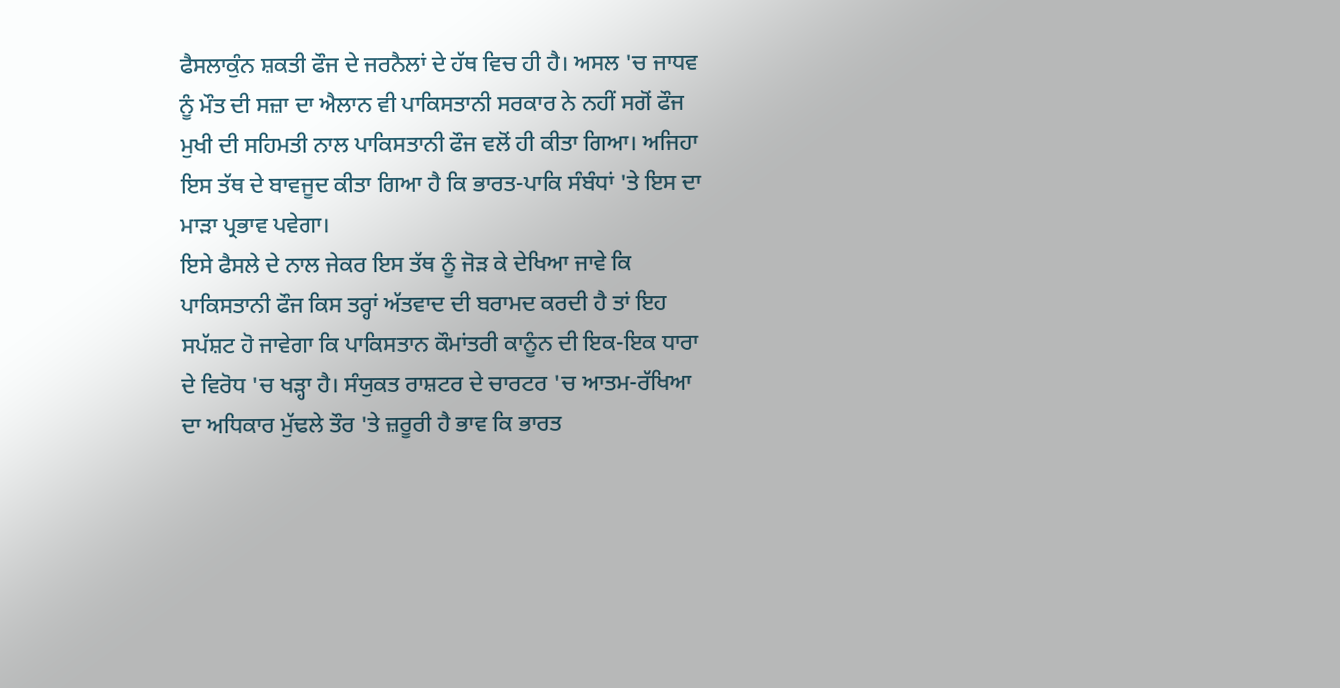ਫੈਸਲਾਕੁੰਨ ਸ਼ਕਤੀ ਫੌਜ ਦੇ ਜਰਨੈਲਾਂ ਦੇ ਹੱਥ ਵਿਚ ਹੀ ਹੈ। ਅਸਲ 'ਚ ਜਾਧਵ ਨੂੰ ਮੌਤ ਦੀ ਸਜ਼ਾ ਦਾ ਐਲਾਨ ਵੀ ਪਾਕਿਸਤਾਨੀ ਸਰਕਾਰ ਨੇ ਨਹੀਂ ਸਗੋਂ ਫੌਜ ਮੁਖੀ ਦੀ ਸਹਿਮਤੀ ਨਾਲ ਪਾਕਿਸਤਾਨੀ ਫੌਜ ਵਲੋਂ ਹੀ ਕੀਤਾ ਗਿਆ। ਅਜਿਹਾ ਇਸ ਤੱਥ ਦੇ ਬਾਵਜੂਦ ਕੀਤਾ ਗਿਆ ਹੈ ਕਿ ਭਾਰਤ-ਪਾਕਿ ਸੰਬੰਧਾਂ 'ਤੇ ਇਸ ਦਾ ਮਾੜਾ ਪ੍ਰਭਾਵ ਪਵੇਗਾ।
ਇਸੇ ਫੈਸਲੇ ਦੇ ਨਾਲ ਜੇਕਰ ਇਸ ਤੱਥ ਨੂੰ ਜੋੜ ਕੇ ਦੇਖਿਆ ਜਾਵੇ ਕਿ ਪਾਕਿਸਤਾਨੀ ਫੌਜ ਕਿਸ ਤਰ੍ਹਾਂ ਅੱਤਵਾਦ ਦੀ ਬਰਾਮਦ ਕਰਦੀ ਹੈ ਤਾਂ ਇਹ ਸਪੱਸ਼ਟ ਹੋ ਜਾਵੇਗਾ ਕਿ ਪਾਕਿਸਤਾਨ ਕੌਮਾਂਤਰੀ ਕਾਨੂੰਨ ਦੀ ਇਕ-ਇਕ ਧਾਰਾ ਦੇ ਵਿਰੋਧ 'ਚ ਖੜ੍ਹਾ ਹੈ। ਸੰਯੁਕਤ ਰਾਸ਼ਟਰ ਦੇ ਚਾਰਟਰ 'ਚ ਆਤਮ-ਰੱਖਿਆ ਦਾ ਅਧਿਕਾਰ ਮੁੱਢਲੇ ਤੌਰ 'ਤੇ ਜ਼ਰੂਰੀ ਹੈ ਭਾਵ ਕਿ ਭਾਰਤ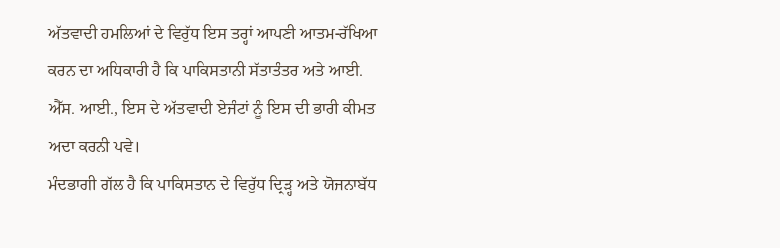ਅੱਤਵਾਦੀ ਹਮਲਿਆਂ ਦੇ ਵਿਰੁੱਧ ਇਸ ਤਰ੍ਹਾਂ ਆਪਣੀ ਆਤਮ-ਰੱਖਿਆ ਕਰਨ ਦਾ ਅਧਿਕਾਰੀ ਹੈ ਕਿ ਪਾਕਿਸਤਾਨੀ ਸੱਤਾਤੰਤਰ ਅਤੇ ਆਈ. ਐੱਸ. ਆਈ., ਇਸ ਦੇ ਅੱਤਵਾਦੀ ਏਜੰਟਾਂ ਨੂੰ ਇਸ ਦੀ ਭਾਰੀ ਕੀਮਤ ਅਦਾ ਕਰਨੀ ਪਵੇ।
ਮੰਦਭਾਗੀ ਗੱਲ ਹੈ ਕਿ ਪਾਕਿਸਤਾਨ ਦੇ ਵਿਰੁੱਧ ਦ੍ਰਿੜ੍ਹ ਅਤੇ ਯੋਜਨਾਬੱਧ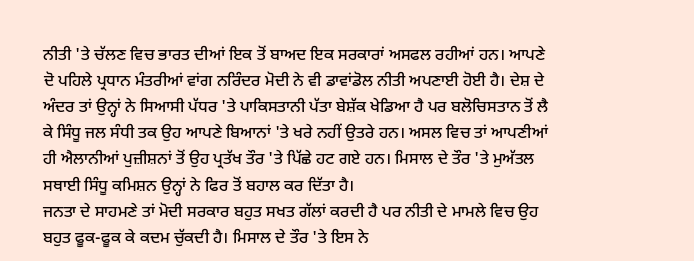ਨੀਤੀ 'ਤੇ ਚੱਲਣ ਵਿਚ ਭਾਰਤ ਦੀਆਂ ਇਕ ਤੋਂ ਬਾਅਦ ਇਕ ਸਰਕਾਰਾਂ ਅਸਫਲ ਰਹੀਆਂ ਹਨ। ਆਪਣੇ ਦੋ ਪਹਿਲੇ ਪ੍ਰਧਾਨ ਮੰਤਰੀਆਂ ਵਾਂਗ ਨਰਿੰਦਰ ਮੋਦੀ ਨੇ ਵੀ ਡਾਵਾਂਡੋਲ ਨੀਤੀ ਅਪਣਾਈ ਹੋਈ ਹੈ। ਦੇਸ਼ ਦੇ ਅੰਦਰ ਤਾਂ ਉਨ੍ਹਾਂ ਨੇ ਸਿਆਸੀ ਪੱਧਰ 'ਤੇ ਪਾਕਿਸਤਾਨੀ ਪੱਤਾ ਬੇਸ਼ੱਕ ਖੇਡਿਆ ਹੈ ਪਰ ਬਲੋਚਿਸਤਾਨ ਤੋਂ ਲੈ ਕੇ ਸਿੰਧੂ ਜਲ ਸੰਧੀ ਤਕ ਉਹ ਆਪਣੇ ਬਿਆਨਾਂ 'ਤੇ ਖਰੇ ਨਹੀਂ ਉਤਰੇ ਹਨ। ਅਸਲ ਵਿਚ ਤਾਂ ਆਪਣੀਆਂ ਹੀ ਐਲਾਨੀਆਂ ਪੁਜ਼ੀਸ਼ਨਾਂ ਤੋਂ ਉਹ ਪ੍ਰਤੱਖ ਤੌਰ 'ਤੇ ਪਿੱਛੇ ਹਟ ਗਏ ਹਨ। ਮਿਸਾਲ ਦੇ ਤੌਰ 'ਤੇ ਮੁਅੱਤਲ ਸਥਾਈ ਸਿੰਧੂ ਕਮਿਸ਼ਨ ਉਨ੍ਹਾਂ ਨੇ ਫਿਰ ਤੋਂ ਬਹਾਲ ਕਰ ਦਿੱਤਾ ਹੈ।
ਜਨਤਾ ਦੇ ਸਾਹਮਣੇ ਤਾਂ ਮੋਦੀ ਸਰਕਾਰ ਬਹੁਤ ਸਖਤ ਗੱਲਾਂ ਕਰਦੀ ਹੈ ਪਰ ਨੀਤੀ ਦੇ ਮਾਮਲੇ ਵਿਚ ਉਹ ਬਹੁਤ ਫੂਕ-ਫੂਕ ਕੇ ਕਦਮ ਚੁੱਕਦੀ ਹੈ। ਮਿਸਾਲ ਦੇ ਤੌਰ 'ਤੇ ਇਸ ਨੇ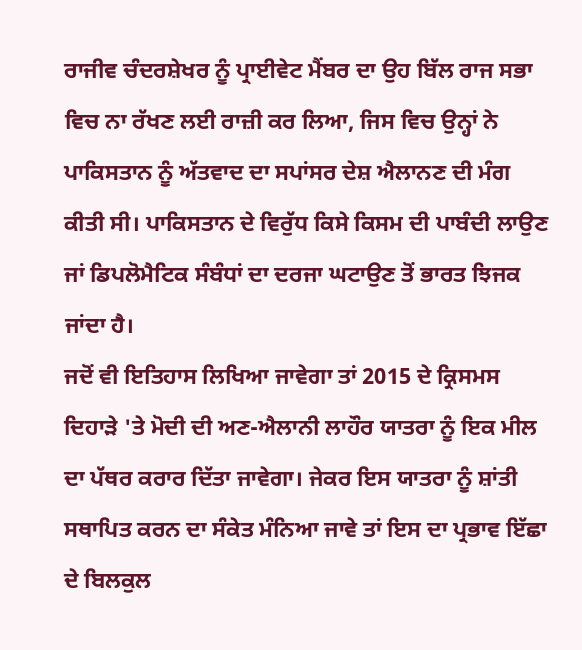ਰਾਜੀਵ ਚੰਦਰਸ਼ੇਖਰ ਨੂੰ ਪ੍ਰਾਈਵੇਟ ਮੈਂਬਰ ਦਾ ਉਹ ਬਿੱਲ ਰਾਜ ਸਭਾ ਵਿਚ ਨਾ ਰੱਖਣ ਲਈ ਰਾਜ਼ੀ ਕਰ ਲਿਆ, ਜਿਸ ਵਿਚ ਉਨ੍ਹਾਂ ਨੇ ਪਾਕਿਸਤਾਨ ਨੂੰ ਅੱਤਵਾਦ ਦਾ ਸਪਾਂਸਰ ਦੇਸ਼ ਐਲਾਨਣ ਦੀ ਮੰਗ ਕੀਤੀ ਸੀ। ਪਾਕਿਸਤਾਨ ਦੇ ਵਿਰੁੱਧ ਕਿਸੇ ਕਿਸਮ ਦੀ ਪਾਬੰਦੀ ਲਾਉਣ ਜਾਂ ਡਿਪਲੋਮੈਟਿਕ ਸੰਬੰਧਾਂ ਦਾ ਦਰਜਾ ਘਟਾਉਣ ਤੋਂ ਭਾਰਤ ਝਿਜਕ ਜਾਂਦਾ ਹੈ।
ਜਦੋਂ ਵੀ ਇਤਿਹਾਸ ਲਿਖਿਆ ਜਾਵੇਗਾ ਤਾਂ 2015 ਦੇ ਕ੍ਰਿਸਮਸ ਦਿਹਾੜੇ 'ਤੇ ਮੋਦੀ ਦੀ ਅਣ-ਐਲਾਨੀ ਲਾਹੌਰ ਯਾਤਰਾ ਨੂੰ ਇਕ ਮੀਲ ਦਾ ਪੱਥਰ ਕਰਾਰ ਦਿੱਤਾ ਜਾਵੇਗਾ। ਜੇਕਰ ਇਸ ਯਾਤਰਾ ਨੂੰ ਸ਼ਾਂਤੀ ਸਥਾਪਿਤ ਕਰਨ ਦਾ ਸੰਕੇਤ ਮੰਨਿਆ ਜਾਵੇ ਤਾਂ ਇਸ ਦਾ ਪ੍ਰਭਾਵ ਇੱਛਾ ਦੇ ਬਿਲਕੁਲ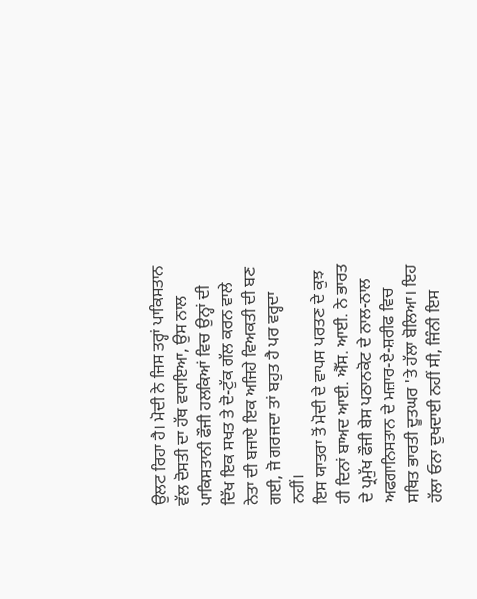ਉਲਟ ਰਿਹਾ ਹੈ। ਮੋਦੀ ਨੇ ਜਿਸ ਤਰ੍ਹਾਂ ਪਾਕਿਸਤਾਨ ਵੱਲ ਦੋਸਤੀ ਦਾ ਹੱਥ ਵਧਾਇਆ, ਉਸ ਨਾਲ ਪਾਕਿਸਤਾਨੀ ਫੌਜੀ ਹਲਕਿਆਂ ਵਿਚ ਉਨ੍ਹਾਂ ਦੀ ਦਿੱਖ ਇਕ ਸਖਤ ਤੇ ਦੋ-ਟੁੱਕ ਗੱਲ ਕਰਨ ਵਾਲੇ ਨੇਤਾ ਦੀ ਬਜਾਏ ਇਕ ਅਜਿਹੇ ਵਿਅਕਤੀ ਦੀ ਬਣ ਗਈ, ਜੋ ਗਰਜਦਾ ਤਾਂ ਬਹੁਤ ਹੈ ਪਰ ਵਰ੍ਹਦਾ ਨਹੀਂ।
ਇਸ ਯਾਤਰਾ ਤੋਂ ਮੋਦੀ ਦੇ ਵਾਪਸ ਪਰਤਣ ਦੇ ਕੁਝ ਹੀ ਦਿਨਾਂ ਬਾਅਦ ਆਈ. ਐੱਸ. ਆਈ. ਨੇ ਭਾਰਤ ਦੇ ਪ੍ਰਮੁੱਖ ਫੌਜੀ ਬੇਸ ਪਠਾਨਕੋਟ ਦੇ ਨਾਲ-ਨਾਲ ਅਫਗਾਨਿਸਤਾਨ ਦੇ ਮਜ਼ਾਰ-ਏ-ਸ਼ਰੀਫ ਵਿਚ ਸਥਿਤ ਭਾਰਤੀ ਦੂਤਘਰ 'ਤੇ ਹੱਲਾ ਬੋਲਿਆ। ਇਹ ਹੱਲਾ ਓਨਾ ਦੁਖਦਾਈ ਨਹੀਂ ਸੀ, ਜਿੰਨੀ ਇਸ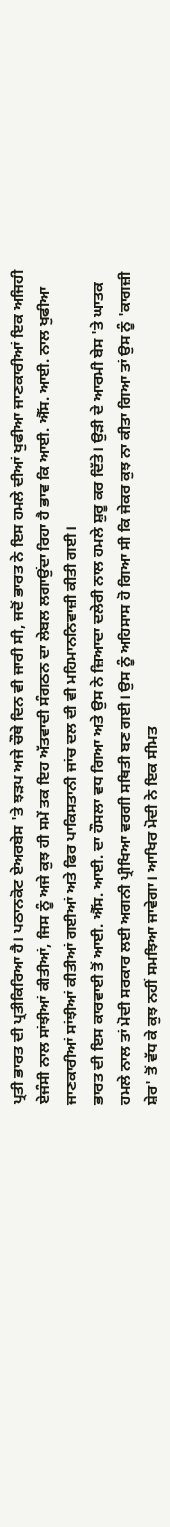ਪ੍ਰਤੀ ਭਾਰਤ ਦੀ ਪ੍ਰਤੀਕਿਰਿਆ ਹੈ। ਪਠਾਨਕੋਟ ਏਅਰਬੇਸ 'ਤੇ ਝੜਪ ਅਜੇ ਚੌਥੇ ਦਿਨ ਵੀ ਜਾਰੀ ਸੀ, ਜਦੋਂ ਭਾਰਤ ਨੇ ਇਸ ਹਮਲੇ ਦੀਆਂ ਖੁਫੀਆ ਜਾਣਕਾਰੀਆਂ ਇਕ ਅਜਿਹੀ ਏਜੰਸੀ ਨਾਲ ਸਾਂਝੀਆਂ ਕੀਤੀਆਂ, ਜਿਸ ਨੂੰ ਅਜੇ ਕੁਝ ਹੀ ਸਮੇਂ ਤਕ ਇਹ ਅੱਤਵਾਦੀ ਸੰਗਠਨ ਦਾ ਲੇਬਲ ਲਗਾਉਂਦਾ ਰਿਹਾ ਹੈ ਭਾਵ ਕਿ ਆਈ. ਐੱਸ. ਆਈ. ਨਾਲ ਖੁਫੀਆ ਜਾਣਕਾਰੀਆਂ ਸਾਂਝੀਆਂ ਕੀਤੀਆਂ ਗਈਆਂ ਅਤੇ ਫਿਰ ਪਾਕਿਸਤਾਨੀ ਜਾਂਚ ਦਲ ਦੀ ਵੀ ਮਹਿਮਾਨਨਿਵਾਜ਼ੀ ਕੀਤੀ ਗਈ।
ਭਾਰਤ ਦੀ ਇਸ ਕਾਰਵਾਈ ਤੋਂ ਆਈ. ਐੱਸ. ਆਈ. ਦਾ ਹੌਸਲਾ ਵਧ ਗਿਆ ਅਤੇ ਉਸ ਨੇ ਜ਼ਿਆਦਾ ਦਲੇਰੀ ਨਾਲ ਹਮਲੇ ਸ਼ੁਰੂ ਕਰ ਦਿੱਤੇ। ਉੜੀ ਦੇ ਆਰਮੀ ਬੇਸ 'ਤੇ ਘਾਤਕ ਹਮਲੇ ਨਾਲ ਤਾਂ ਮੋਦੀ ਸਰਕਾਰ ਲਈ ਅਗਨੀ ਪ੍ਰੀਖਿਆ ਵਰਗੀ ਸਥਿਤੀ ਬਣ ਗਈ। ਉਸ ਨੂੰ ਅਹਿਸਾਸ ਹੋ ਗਿਆ ਸੀ ਕਿ ਜੇਕਰ ਕੁਝ ਨਾ ਕੀਤਾ ਗਿਆ ਤਾਂ ਉਸ ਨੂੰ 'ਕਾਗਜ਼ੀ ਸ਼ੇਰ' ਤੋਂ ਵੱਧ ਕੇ ਕੁਝ ਨਹੀਂ ਸਮਝਿਆ ਜਾਵੇਗਾ। ਆਖਿਰ ਮੋਦੀ ਨੇ ਇਕ ਸੀਮਤ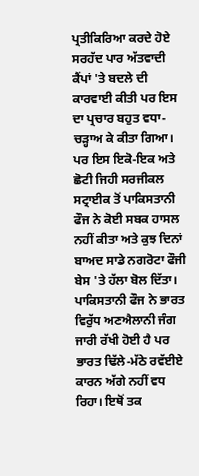ਪ੍ਰਤੀਕਿਰਿਆ ਕਰਦੇ ਹੋਏ ਸਰਹੱਦ ਪਾਰ ਅੱਤਵਾਦੀ ਕੈਂਪਾਂ 'ਤੇ ਬਦਲੇ ਦੀ ਕਾਰਵਾਈ ਕੀਤੀ ਪਰ ਇਸ ਦਾ ਪ੍ਰਚਾਰ ਬਹੁਤ ਵਧਾ-ਚੜ੍ਹਾਅ ਕੇ ਕੀਤਾ ਗਿਆ।
ਪਰ ਇਸ ਇਕੋ-ਇਕ ਅਤੇ ਛੋਟੀ ਜਿਹੀ ਸਰਜੀਕਲ ਸਟ੍ਰਾਈਕ ਤੋਂ ਪਾਕਿਸਤਾਨੀ ਫੌਜ ਨੇ ਕੋਈ ਸਬਕ ਹਾਸਲ ਨਹੀਂ ਕੀਤਾ ਅਤੇ ਕੁਝ ਦਿਨਾਂ ਬਾਅਦ ਸਾਡੇ ਨਗਰੋਟਾ ਫੌਜੀ ਬੇਸ 'ਤੇ ਹੱਲਾ ਬੋਲ ਦਿੱਤਾ। ਪਾਕਿਸਤਾਨੀ ਫੌਜ ਨੇ ਭਾਰਤ ਵਿਰੁੱਧ ਅਣਐਲਾਨੀ ਜੰਗ ਜਾਰੀ ਰੱਖੀ ਹੋਈ ਹੈ ਪਰ ਭਾਰਤ ਢਿੱਲੇ-ਮੱਠੇ ਰਵੱਈਏ ਕਾਰਨ ਅੱਗੇ ਨਹੀਂ ਵਧ ਰਿਹਾ। ਇਥੋਂ ਤਕ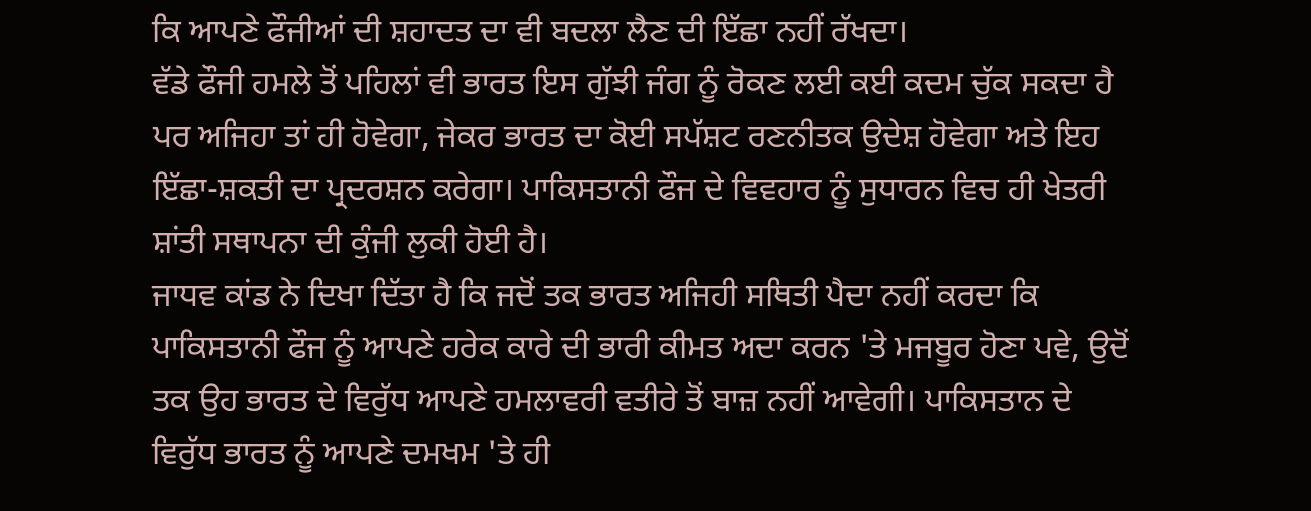ਕਿ ਆਪਣੇ ਫੌਜੀਆਂ ਦੀ ਸ਼ਹਾਦਤ ਦਾ ਵੀ ਬਦਲਾ ਲੈਣ ਦੀ ਇੱਛਾ ਨਹੀਂ ਰੱਖਦਾ।
ਵੱਡੇ ਫੌਜੀ ਹਮਲੇ ਤੋਂ ਪਹਿਲਾਂ ਵੀ ਭਾਰਤ ਇਸ ਗੁੱਝੀ ਜੰਗ ਨੂੰ ਰੋਕਣ ਲਈ ਕਈ ਕਦਮ ਚੁੱਕ ਸਕਦਾ ਹੈ ਪਰ ਅਜਿਹਾ ਤਾਂ ਹੀ ਹੋਵੇਗਾ, ਜੇਕਰ ਭਾਰਤ ਦਾ ਕੋਈ ਸਪੱਸ਼ਟ ਰਣਨੀਤਕ ਉਦੇਸ਼ ਹੋਵੇਗਾ ਅਤੇ ਇਹ ਇੱਛਾ-ਸ਼ਕਤੀ ਦਾ ਪ੍ਰਦਰਸ਼ਨ ਕਰੇਗਾ। ਪਾਕਿਸਤਾਨੀ ਫੌਜ ਦੇ ਵਿਵਹਾਰ ਨੂੰ ਸੁਧਾਰਨ ਵਿਚ ਹੀ ਖੇਤਰੀ ਸ਼ਾਂਤੀ ਸਥਾਪਨਾ ਦੀ ਕੁੰਜੀ ਲੁਕੀ ਹੋਈ ਹੈ।
ਜਾਧਵ ਕਾਂਡ ਨੇ ਦਿਖਾ ਦਿੱਤਾ ਹੈ ਕਿ ਜਦੋਂ ਤਕ ਭਾਰਤ ਅਜਿਹੀ ਸਥਿਤੀ ਪੈਦਾ ਨਹੀਂ ਕਰਦਾ ਕਿ ਪਾਕਿਸਤਾਨੀ ਫੌਜ ਨੂੰ ਆਪਣੇ ਹਰੇਕ ਕਾਰੇ ਦੀ ਭਾਰੀ ਕੀਮਤ ਅਦਾ ਕਰਨ 'ਤੇ ਮਜਬੂਰ ਹੋਣਾ ਪਵੇ, ਉਦੋਂ ਤਕ ਉਹ ਭਾਰਤ ਦੇ ਵਿਰੁੱਧ ਆਪਣੇ ਹਮਲਾਵਰੀ ਵਤੀਰੇ ਤੋਂ ਬਾਜ਼ ਨਹੀਂ ਆਵੇਗੀ। ਪਾਕਿਸਤਾਨ ਦੇ ਵਿਰੁੱਧ ਭਾਰਤ ਨੂੰ ਆਪਣੇ ਦਮਖਮ 'ਤੇ ਹੀ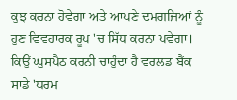ਕੁਝ ਕਰਨਾ ਹੋਵੇਗਾ ਅਤੇ ਆਪਣੇ ਦਮਗਜਿਆਂ ਨੂੰ ਹੁਣ ਵਿਵਹਾਰਕ ਰੂਪ 'ਚ ਸਿੱਧ ਕਰਨਾ ਪਵੇਗਾ।
ਕਿਉਂ ਘੁਸਪੈਠ ਕਰਨੀ ਚਾਹੁੰਦਾ ਹੈ ਵਰਲਡ ਬੈਂਕ ਸਾਡੇ 'ਧਰਮ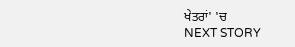ਖੇਤਰਾਂ' 'ਚ
NEXT STORY